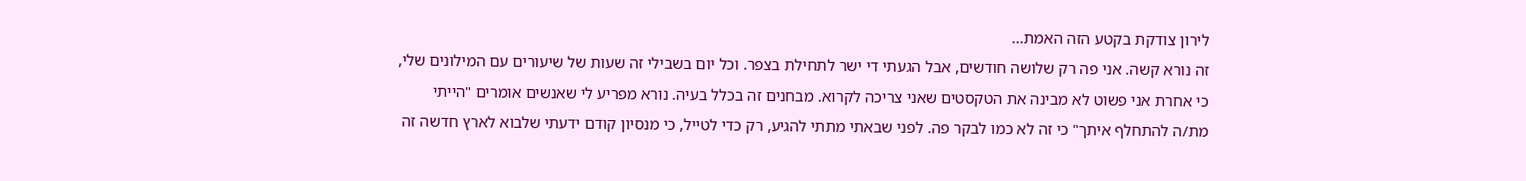לירון צודקת בקטע הזה האמת...
זה נורא קשה. אני פה רק שלושה חודשים, אבל הגעתי די ישר לתחילת בצפר. וכל יום בשבילי זה שעות של שיעורים עם המילונים שלי, כי אחרת אני פשוט לא מבינה את הטקסטים שאני צריכה לקרוא. מבחנים זה בכלל בעיה. נורא מפריע לי שאנשים אומרים "הייתי מת/ה להתחלף איתך" כי זה לא כמו לבקר פה. לפני שבאתי מתתי להגיע, רק כדי לטייל, כי מנסיון קודם ידעתי שלבוא לארץ חדשה זה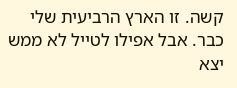קשה. זו הארץ הרביעית שלי כבר. אבל אפילו לטייל לא ממש יצא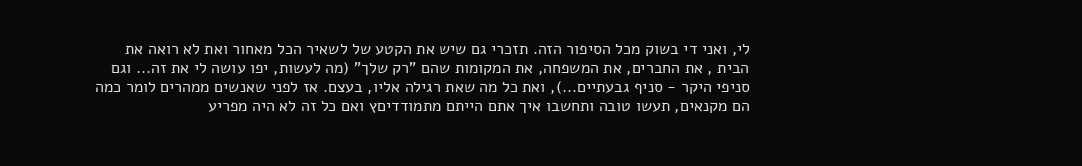לי, ואני די בשוק מכל הסיפור הזה. תזכרי גם שיש את הקטע של לשאיר הכל מאחור ואת לא רואה את הבית , את החברים, את המשפחה, את המקומות שהם "רק שלך" (מה לעשות, יפו עושה לי את זה... וגם סניפי היקר - סניף גבעתיים...), ואת כל מה שאת רגילה אליו, בעצם. אז לפני שאנשים ממהרים לומר כמה הם מקנאים, תעשו טובה ותחשבו איך אתם הייתם מתמודדיםץ ואם כל זה לא היה מפריע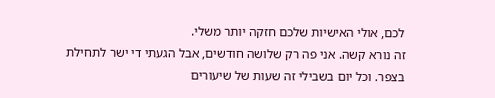לכם, אולי האישיות שלכם חזקה יותר משלי.
זה נורא קשה. אני פה רק שלושה חודשים, אבל הגעתי די ישר לתחילת בצפר. וכל יום בשבילי זה שעות של שיעורים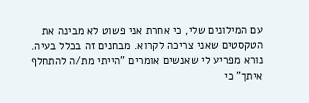עם המילונים שלי, כי אחרת אני פשוט לא מבינה את הטקסטים שאני צריכה לקרוא. מבחנים זה בכלל בעיה. נורא מפריע לי שאנשים אומרים "הייתי מת/ה להתחלף איתך" כי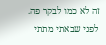זה לא כמו לבקר פה. לפני שבאתי מתתי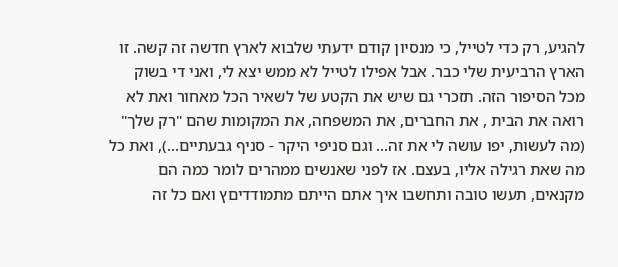להגיע, רק כדי לטייל, כי מנסיון קודם ידעתי שלבוא לארץ חדשה זה קשה. זו הארץ הרביעית שלי כבר. אבל אפילו לטייל לא ממש יצא לי, ואני די בשוק מכל הסיפור הזה. תזכרי גם שיש את הקטע של לשאיר הכל מאחור ואת לא רואה את הבית , את החברים, את המשפחה, את המקומות שהם "רק שלך" (מה לעשות, יפו עושה לי את זה... וגם סניפי היקר - סניף גבעתיים...), ואת כל מה שאת רגילה אליו, בעצם. אז לפני שאנשים ממהרים לומר כמה הם מקנאים, תעשו טובה ותחשבו איך אתם הייתם מתמודדיםץ ואם כל זה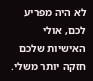לא היה מפריע לכם, אולי האישיות שלכם חזקה יותר משלי.